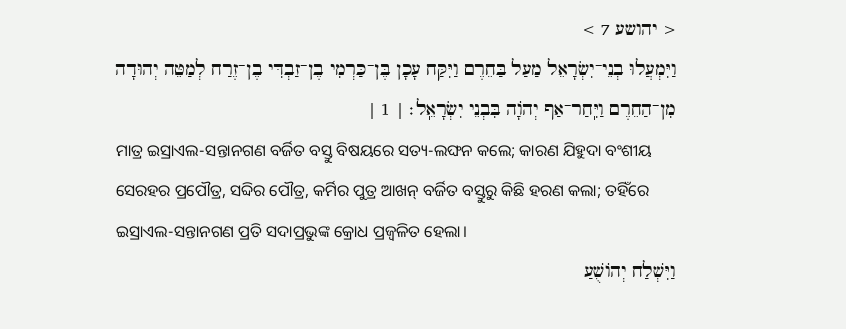< יהושע 7 >
וַיִּמְעֲלוּ בְנֵי־יִשְׂרָאֵל מַעַל בַּחֵרֶם וַיִּקַּח עָכָן בֶּן־כַּרְמִי בֶן־זַבְדִּי בֶן־זֶרַח לְמַטֵּה יְהוּדָה מִן־הַחֵרֶם וַיִּֽחַר־אַף יְהֹוָה בִּבְנֵי יִשְׂרָאֵֽל׃ | 1 |
ମାତ୍ର ଇସ୍ରାଏଲ-ସନ୍ତାନଗଣ ବର୍ଜିତ ବସ୍ତୁ ବିଷୟରେ ସତ୍ୟ-ଲଙ୍ଘନ କଲେ; କାରଣ ଯିହୁଦା ବଂଶୀୟ ସେରହର ପ୍ରପୌତ୍ର, ସବ୍ଦିର ପୌତ୍ର, କର୍ମିର ପୁତ୍ର ଆଖନ୍ ବର୍ଜିତ ବସ୍ତୁରୁ କିଛି ହରଣ କଲା; ତହିଁରେ ଇସ୍ରାଏଲ-ସନ୍ତାନଗଣ ପ୍ରତି ସଦାପ୍ରଭୁଙ୍କ କ୍ରୋଧ ପ୍ରଜ୍ୱଳିତ ହେଲା।
וַיִּשְׁלַח יְהוֹשֻׁעַ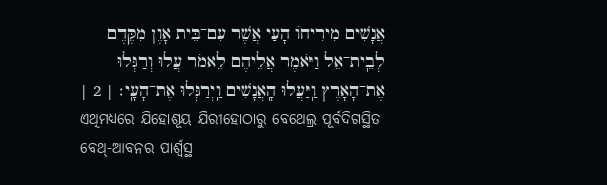אֲנָשִׁים מִירִיחוֹ הָעַי אֲשֶׁר עִם־בֵּית אָוֶן מִקֶּדֶם לְבֵֽית־אֵל וַיֹּאמֶר אֲלֵיהֶם לֵאמֹר עֲלוּ וְרַגְּלוּ אֶת־הָאָרֶץ וַֽיַּעֲלוּ הָֽאֲנָשִׁים וַֽיְרַגְּלוּ אֶת־הָעָֽי׃ | 2 |
ଏଥିମଧ୍ୟରେ ଯିହୋଶୂୟ ଯିରୀହୋଠାରୁ ବେଥେଲ୍ର ପୂର୍ବଦିଗସ୍ଥିତ ବେଥ୍-ଆବନର ପାର୍ଶ୍ୱସ୍ଥ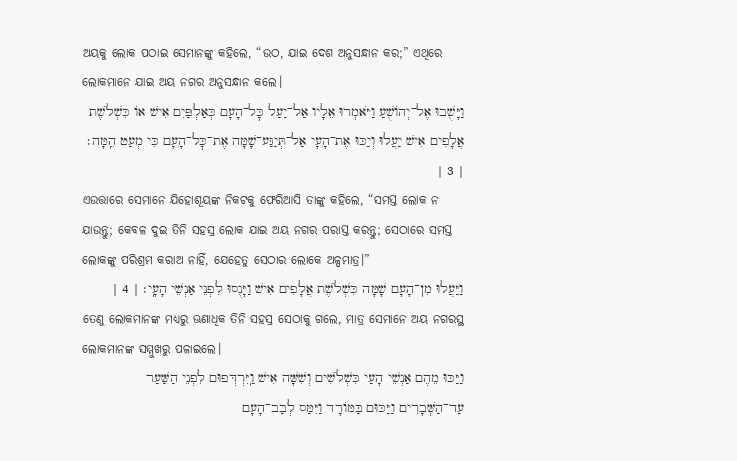ଅୟକୁ ଲୋକ ପଠାଇ ସେମାନଙ୍କୁ କହିଲେ, “ଉଠ, ଯାଇ ଦେଶ ଅନୁସନ୍ଧାନ କର;” ଏଥିରେ ଲୋକମାନେ ଯାଇ ଅୟ ନଗର ଅନୁସନ୍ଧାନ କଲେ।
וַיָּשֻׁבוּ אֶל־יְהוֹשֻׁעַ וַיֹּאמְרוּ אֵלָיו אַל־יַעַל כׇּל־הָעָם כְּאַלְפַּיִם אִישׁ אוֹ כִּשְׁלֹשֶׁת אֲלָפִים אִישׁ יַעֲלוּ וְיַכּוּ אֶת־הָעָי אַל־תְּיַגַּע־שָׁמָּה אֶת־כׇּל־הָעָם כִּי מְעַט הֵֽמָּה׃ | 3 |
ଏଉତ୍ତାରେ ସେମାନେ ଯିହୋଶୂୟଙ୍କ ନିକଟକୁ ଫେରିଆସି ତାଙ୍କୁ କହିଲେ, “ସମସ୍ତ ଲୋକ ନ ଯାଉନ୍ତୁ; କେବଳ ଦୁଇ ତିନି ସହସ୍ର ଲୋକ ଯାଇ ଅୟ ନଗର ପରାସ୍ତ କରନ୍ତୁ; ସେଠାରେ ସମସ୍ତ ଲୋକଙ୍କୁ ପରିଶ୍ରମ କରାଅ ନାହିଁ, ଯେହେତୁ ସେଠାର ଲୋକେ ଅଳ୍ପମାତ୍ର।”
וַיַּעֲלוּ מִן־הָעָם שָׁמָּה כִּשְׁלֹשֶׁת אֲלָפִים אִישׁ וַיָּנֻסוּ לִפְנֵי אַנְשֵׁי הָעָֽי׃ | 4 |
ତେଣୁ ଲୋକମାନଙ୍କ ମଧ୍ୟରୁ ଊଣାଧିକ ତିନି ସହସ୍ର ସେଠାକୁ ଗଲେ, ମାତ୍ର ସେମାନେ ଅୟ ନଗରସ୍ଥ ଲୋକମାନଙ୍କ ସମ୍ମୁଖରୁ ପଳାଇଲେ।
וַיַּכּוּ מֵהֶם אַנְשֵׁי הָעַי כִּשְׁלֹשִׁים וְשִׁשָּׁה אִישׁ וַֽיִּרְדְּפוּם לִפְנֵי הַשַּׁעַר עַד־הַשְּׁבָרִים וַיַּכּוּם בַּמּוֹרָד וַיִּמַּס לְבַב־הָעָם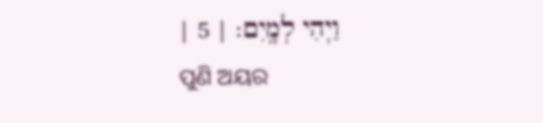וַיְהִי לְמָֽיִם׃ | 5 |
ପୁଣି ଅୟର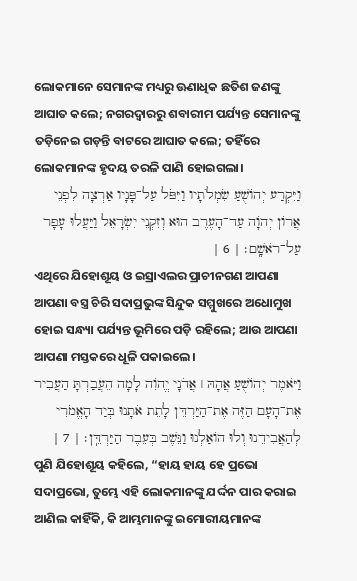ଲୋକମାନେ ସେମାନଙ୍କ ମଧ୍ୟରୁ ଊଣାଧିକ ଛତିଶ ଜଣଙ୍କୁ ଆଘାତ କଲେ; ନଗରଦ୍ୱାରରୁ ଶବାରୀମ ପର୍ଯ୍ୟନ୍ତ ସେମାନଙ୍କୁ ତଡ଼ିନେଇ ଗଡ଼ନ୍ତି ବାଟରେ ଆଘାତ କଲେ; ତହିଁରେ ଲୋକମାନଙ୍କ ହୃଦୟ ତରଳି ପାଣି ହୋଇଗଲା।
וַיִּקְרַע יְהוֹשֻׁעַ שִׂמְלֹתָיו וַיִּפֹּל עַל־פָּנָיו אַרְצָה לִפְנֵי אֲרוֹן יְהֹוָה עַד־הָעֶרֶב הוּא וְזִקְנֵי יִשְׂרָאֵל וַיַּעֲלוּ עָפָר עַל־רֹאשָֽׁם׃ | 6 |
ଏଥିରେ ଯିହୋଶୂୟ ଓ ଇସ୍ରାଏଲର ପ୍ରାଚୀନଗଣ ଆପଣା ଆପଣା ବସ୍ତ୍ର ଚିରି ସଦାପ୍ରଭୁଙ୍କ ସିନ୍ଦୁକ ସମ୍ମୁଖରେ ଅଧୋମୁଖ ହୋଇ ସନ୍ଧ୍ୟା ପର୍ଯ୍ୟନ୍ତ ଭୂମିରେ ପଡ଼ି ରହିଲେ; ଆଉ ଆପଣା ଆପଣା ମସ୍ତକରେ ଧୂଳି ପକାଇଲେ।
וַיֹּאמֶר יְהוֹשֻׁעַ אֲהָהּ ׀ אֲדֹנָי יֱהֹוִה לָמָה הֵעֲבַרְתָּ הַעֲבִיר אֶת־הָעָם הַזֶּה אֶת־הַיַּרְדֵּן לָתֵת אֹתָנוּ בְּיַד הָאֱמֹרִי לְהַאֲבִידֵנוּ וְלוּ הוֹאַלְנוּ וַנֵּשֶׁב בְּעֵבֶר הַיַּרְדֵּֽן׃ | 7 |
ପୁଣି ଯିହୋଶୂୟ କହିଲେ, “ହାୟ ହାୟ ହେ ପ୍ରଭୋ ସଦାପ୍ରଭୋ, ତୁମ୍ଭେ ଏହି ଲୋକମାନଙ୍କୁ ଯର୍ଦ୍ଦନ ପାର କରାଇ ଆଣିଲ କାହିଁକି, କି ଆମ୍ଭମାନଙ୍କୁ ଇମୋରୀୟମାନଙ୍କ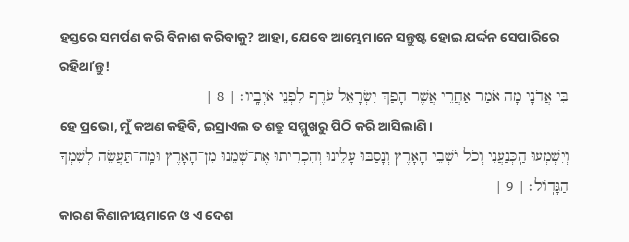ହସ୍ତରେ ସମର୍ପଣ କରି ବିନାଶ କରିବାକୁ? ଆହା, ଯେବେ ଆମ୍ଭେମାନେ ସନ୍ତୁଷ୍ଟ ହୋଇ ଯର୍ଦ୍ଦନ ସେପାରିରେ ରହିଥାʼନ୍ତୁ!
בִּי אֲדֹנָי מָה אֹמַר אַחֲרֵי אֲשֶׁר הָפַךְ יִשְׂרָאֵל עֹרֶף לִפְנֵי אֹיְבָֽיו׃ | 8 |
ହେ ପ୍ରଭୋ, ମୁଁ କଅଣ କହିବି, ଇସ୍ରାଏଲ ତ ଶତ୍ରୁ ସମ୍ମୁଖରୁ ପିଠି କରି ଆସିଲାଣି।
וְיִשְׁמְעוּ הַֽכְּנַעֲנִי וְכֹל יֹשְׁבֵי הָאָרֶץ וְנָסַבּוּ עָלֵינוּ וְהִכְרִיתוּ אֶת־שְׁמֵנוּ מִן־הָאָרֶץ וּמַֽה־תַּעֲשֵׂה לְשִׁמְךָ הַגָּדֽוֹל׃ | 9 |
କାରଣ କିଣାନୀୟମାନେ ଓ ଏ ଦେଶ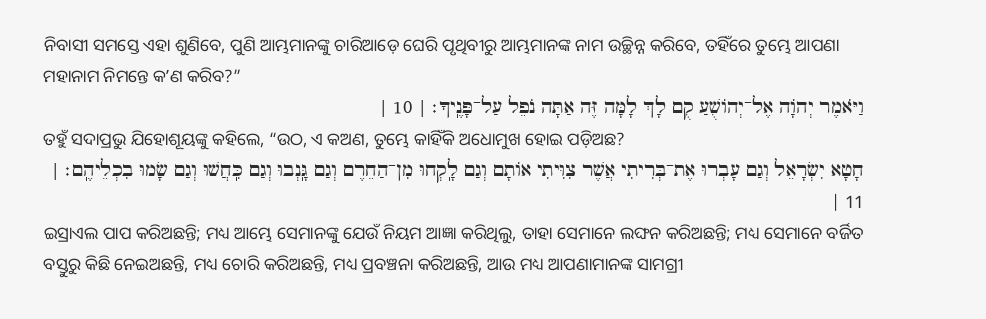ନିବାସୀ ସମସ୍ତେ ଏହା ଶୁଣିବେ, ପୁଣି ଆମ୍ଭମାନଙ୍କୁ ଚାରିଆଡ଼େ ଘେରି ପୃଥିବୀରୁ ଆମ୍ଭମାନଙ୍କ ନାମ ଉଚ୍ଛିନ୍ନ କରିବେ, ତହିଁରେ ତୁମ୍ଭେ ଆପଣା ମହାନାମ ନିମନ୍ତେ କʼଣ କରିବ?”
וַיֹּאמֶר יְהֹוָה אֶל־יְהוֹשֻׁעַ קֻם לָךְ לָמָּה זֶּה אַתָּה נֹפֵל עַל־פָּנֶֽיךָ׃ | 10 |
ତହୁଁ ସଦାପ୍ରଭୁ ଯିହୋଶୂୟଙ୍କୁ କହିଲେ, “ଉଠ, ଏ କଅଣ, ତୁମ୍ଭେ କାହିଁକି ଅଧୋମୁଖ ହୋଇ ପଡ଼ିଅଛ?
חָטָא יִשְׂרָאֵל וְגַם עָבְרוּ אֶת־בְּרִיתִי אֲשֶׁר צִוִּיתִי אוֹתָם וְגַם לָֽקְחוּ מִן־הַחֵרֶם וְגַם גָּֽנְבוּ וְגַם כִּֽחֲשׁוּ וְגַם שָׂמוּ בִכְלֵיהֶֽם׃ | 11 |
ଇସ୍ରାଏଲ ପାପ କରିଅଛନ୍ତି; ମଧ୍ୟ ଆମ୍ଭେ ସେମାନଙ୍କୁ ଯେଉଁ ନିୟମ ଆଜ୍ଞା କରିଥିଲୁ, ତାହା ସେମାନେ ଲଙ୍ଘନ କରିଅଛନ୍ତି; ମଧ୍ୟ ସେମାନେ ବର୍ଜିତ ବସ୍ତୁରୁ କିଛି ନେଇଅଛନ୍ତି, ମଧ୍ୟ ଚୋରି କରିଅଛନ୍ତି, ମଧ୍ୟ ପ୍ରବଞ୍ଚନା କରିଅଛନ୍ତି, ଆଉ ମଧ୍ୟ ଆପଣାମାନଙ୍କ ସାମଗ୍ରୀ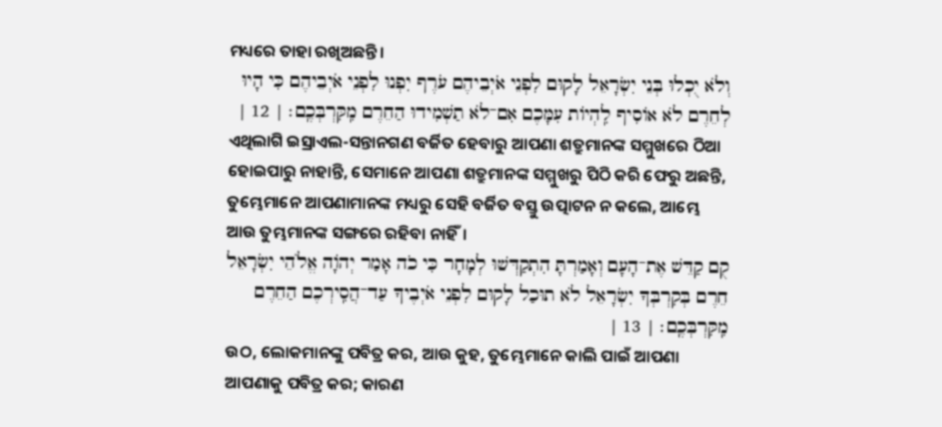ମଧ୍ୟରେ ତାହା ରଖିଅଛନ୍ତି।
וְלֹא יֻכְלוּ בְּנֵי יִשְׂרָאֵל לָקוּם לִפְנֵי אֹיְבֵיהֶם עֹרֶף יִפְנוּ לִפְנֵי אֹיְבֵיהֶם כִּי הָיוּ לְחֵרֶם לֹא אוֹסִיף לִֽהְיוֹת עִמָּכֶם אִם־לֹא תַשְׁמִידוּ הַחֵרֶם מִֽקִּרְבְּכֶֽם׃ | 12 |
ଏଥିଲାଗି ଇସ୍ରାଏଲ-ସନ୍ତାନଗଣ ବର୍ଜିତ ହେବାରୁ ଆପଣା ଶତ୍ରୁମାନଙ୍କ ସମ୍ମୁଖରେ ଠିଆ ହୋଇପାରୁ ନାହାନ୍ତି, ସେମାନେ ଆପଣା ଶତ୍ରୁମାନଙ୍କ ସମ୍ମୁଖରୁ ପିଠି କରି ଫେରୁ ଅଛନ୍ତି, ତୁମ୍ଭେମାନେ ଆପଣାମାନଙ୍କ ମଧ୍ୟରୁ ସେହି ବର୍ଜିତ ବସ୍ତୁ ଉତ୍ପାଟନ ନ କଲେ, ଆମ୍ଭେ ଆଉ ତୁମ୍ଭମାନଙ୍କ ସଙ୍ଗରେ ରହିବା ନାହିଁ।
קֻם קַדֵּשׁ אֶת־הָעָם וְאָמַרְתָּ הִתְקַדְּשׁוּ לְמָחָר כִּי כֹה אָמַר יְהֹוָה אֱלֹהֵי יִשְׂרָאֵל חֵרֶם בְּקִרְבְּךָ יִשְׂרָאֵל לֹא תוּכַל לָקוּם לִפְנֵי אֹיְבֶיךָ עַד־הֲסִֽירְכֶם הַחֵרֶם מִֽקִּרְבְּכֶֽם׃ | 13 |
ଉଠ, ଲୋକମାନଙ୍କୁ ପବିତ୍ର କର, ଆଉ କୁହ, ତୁମ୍ଭେମାନେ କାଲି ପାଇଁ ଆପଣା ଆପଣାକୁ ପବିତ୍ର କର; କାରଣ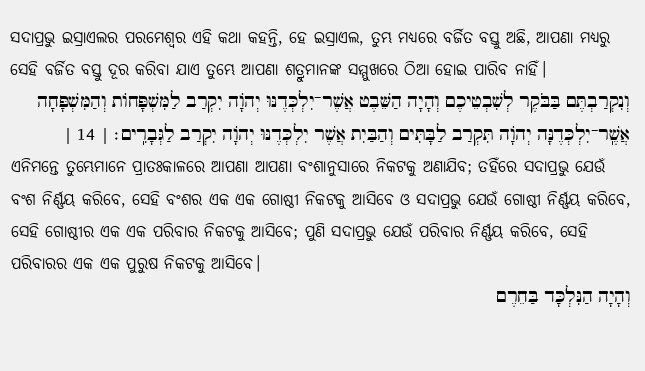ସଦାପ୍ରଭୁ ଇସ୍ରାଏଲର ପରମେଶ୍ୱର ଏହି କଥା କହନ୍ତି, ହେ ଇସ୍ରାଏଲ, ତୁମ୍ଭ ମଧ୍ୟରେ ବର୍ଜିତ ବସ୍ତୁ ଅଛି, ଆପଣା ମଧ୍ୟରୁ ସେହି ବର୍ଜିତ ବସ୍ତୁ ଦୂର କରିବା ଯାଏ ତୁମ୍ଭେ ଆପଣା ଶତ୍ରୁମାନଙ୍କ ସମ୍ମୁଖରେ ଠିଆ ହୋଇ ପାରିବ ନାହିଁ।
וְנִקְרַבְתֶּם בַּבֹּקֶר לְשִׁבְטֵיכֶם וְהָיָה הַשֵּׁבֶט אֲשֶׁר־יִלְכְּדֶנּוּ יְהֹוָה יִקְרַב לַמִּשְׁפָּחוֹת וְהַמִּשְׁפָּחָה אֲשֶֽׁר־יִלְכְּדֶנָּה יְהֹוָה תִּקְרַב לַבָּתִּים וְהַבַּיִת אֲשֶׁר יִלְכְּדֶנּוּ יְהֹוָה יִקְרַב לַגְּבָרִֽים׃ | 14 |
ଏନିମନ୍ତେ ତୁମ୍ଭେମାନେ ପ୍ରାତଃକାଳରେ ଆପଣା ଆପଣା ବଂଶାନୁସାରେ ନିକଟକୁ ଅଣାଯିବ; ତହିଁରେ ସଦାପ୍ରଭୁ ଯେଉଁ ବଂଶ ନିର୍ଣ୍ଣୟ କରିବେ, ସେହି ବଂଶର ଏକ ଏକ ଗୋଷ୍ଠୀ ନିକଟକୁ ଆସିବେ ଓ ସଦାପ୍ରଭୁ ଯେଉଁ ଗୋଷ୍ଠୀ ନିର୍ଣ୍ଣୟ କରିବେ, ସେହି ଗୋଷ୍ଠୀର ଏକ ଏକ ପରିବାର ନିକଟକୁ ଆସିବେ; ପୁଣି ସଦାପ୍ରଭୁ ଯେଉଁ ପରିବାର ନିର୍ଣ୍ଣୟ କରିବେ, ସେହି ପରିବାରର ଏକ ଏକ ପୁରୁଷ ନିକଟକୁ ଆସିବେ।
וְהָיָה הַנִּלְכָּד בַּחֵרֶם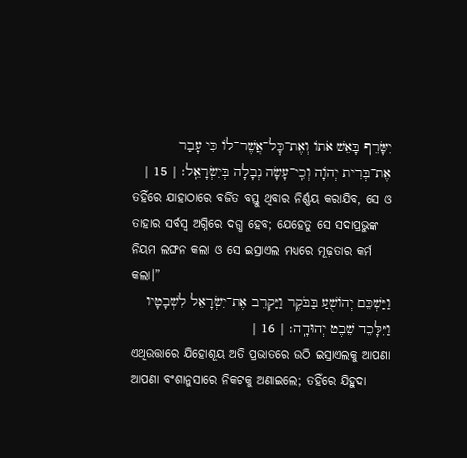יִשָּׂרֵף בָּאֵשׁ אֹתוֹ וְאֶת־כׇּל־אֲשֶׁר־לוֹ כִּי עָבַר אֶת־בְּרִית יְהֹוָה וְכִֽי־עָשָׂה נְבָלָה בְּיִשְׂרָאֵֽל׃ | 15 |
ତହିଁରେ ଯାହାଠାରେ ବର୍ଜିତ ବସ୍ତୁ ଥିବାର ନିର୍ଣ୍ଣୟ କରାଯିବ, ସେ ଓ ତାହାର ସର୍ବସ୍ୱ ଅଗ୍ନିରେ ଦଗ୍ଧ ହେବ; ଯେହେତୁ ସେ ସଦାପ୍ରଭୁଙ୍କ ନିୟମ ଲଙ୍ଘନ କଲା ଓ ସେ ଇସ୍ରାଏଲ ମଧ୍ୟରେ ମୂଢ଼ତାର କର୍ମ କଲା।”
וַיַּשְׁכֵּם יְהוֹשֻׁעַ בַּבֹּקֶר וַיַּקְרֵב אֶת־יִשְׂרָאֵל לִשְׁבָטָיו וַיִּלָּכֵד שֵׁבֶט יְהוּדָֽה׃ | 16 |
ଏଥିଉତ୍ତାରେ ଯିହୋଶୂୟ ଅତି ପ୍ରଭାତରେ ଉଠି ଇସ୍ରାଏଲକୁ ଆପଣା ଆପଣା ବଂଶାନୁସାରେ ନିକଟକୁ ଅଣାଇଲେ; ତହିଁରେ ଯିହୁଦା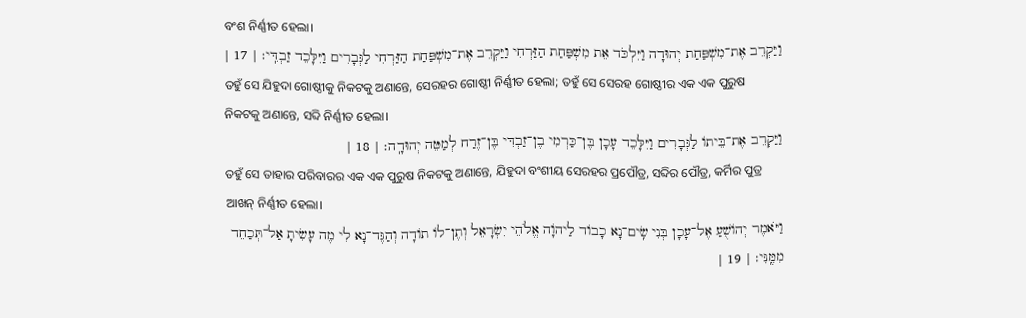ବଂଶ ନିର୍ଣ୍ଣୀତ ହେଲା।
וַיַּקְרֵב אֶת־מִשְׁפַּחַת יְהוּדָה וַיִּלְכֹּד אֵת מִשְׁפַּחַת הַזַּרְחִי וַיַּקְרֵב אֶת־מִשְׁפַּחַת הַזַּרְחִי לַגְּבָרִים וַיִּלָּכֵד זַבְדִּֽי׃ | 17 |
ତହୁଁ ସେ ଯିହୁଦା ଗୋଷ୍ଠୀକୁ ନିକଟକୁ ଅଣାନ୍ତେ, ସେରହର ଗୋଷ୍ଠୀ ନିର୍ଣ୍ଣୀତ ହେଲା; ତହୁଁ ସେ ସେରହ ଗୋଷ୍ଠୀର ଏକ ଏକ ପୁରୁଷ ନିକଟକୁ ଅଣାନ୍ତେ, ସବ୍ଦି ନିର୍ଣ୍ଣୀତ ହେଲା।
וַיַּקְרֵב אֶת־בֵּיתוֹ לַגְּבָרִים וַיִּלָּכֵד עָכָן בֶּן־כַּרְמִי בֶן־זַבְדִּי בֶּן־זֶרַח לְמַטֵּה יְהוּדָֽה׃ | 18 |
ତହୁଁ ସେ ତାହାର ପରିବାରର ଏକ ଏକ ପୁରୁଷ ନିକଟକୁ ଅଣାନ୍ତେ, ଯିହୁଦା ବଂଶୀୟ ସେରହର ପ୍ରପୌତ୍ର, ସବ୍ଦିର ପୌତ୍ର, କର୍ମିର ପୁତ୍ର ଆଖନ୍ ନିର୍ଣ୍ଣୀତ ହେଲା।
וַיֹּאמֶר יְהוֹשֻׁעַ אֶל־עָכָן בְּנִי שִֽׂים־נָא כָבוֹד לַיהֹוָה אֱלֹהֵי יִשְׂרָאֵל וְתֶן־לוֹ תוֹדָה וְהַגֶּד־נָא לִי מֶה עָשִׂיתָ אַל־תְּכַחֵד מִמֶּֽנִּי׃ | 19 |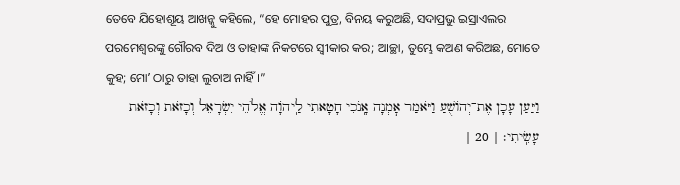ତେବେ ଯିହୋଶୂୟ ଆଖନ୍କୁ କହିଲେ, “ହେ ମୋହର ପୁତ୍ର, ବିନୟ କରୁଅଛି, ସଦାପ୍ରଭୁ ଇସ୍ରାଏଲର ପରମେଶ୍ୱରଙ୍କୁ ଗୌରବ ଦିଅ ଓ ତାହାଙ୍କ ନିକଟରେ ସ୍ୱୀକାର କର; ଆଚ୍ଛା, ତୁମ୍ଭେ କଅଣ କରିଅଛ, ମୋତେ କୁହ; ମୋʼ ଠାରୁ ତାହା ଲୁଚାଅ ନାହିଁ।”
וַיַּעַן עָכָן אֶת־יְהוֹשֻׁעַ וַיֹּאמַר אׇמְנָה אָֽנֹכִי חָטָאתִי לַֽיהֹוָה אֱלֹהֵי יִשְׂרָאֵל וְכָזֹאת וְכָזֹאת עָשִֽׂיתִי׃ | 20 |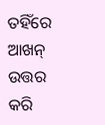ତହିଁରେ ଆଖନ୍ ଉତ୍ତର କରି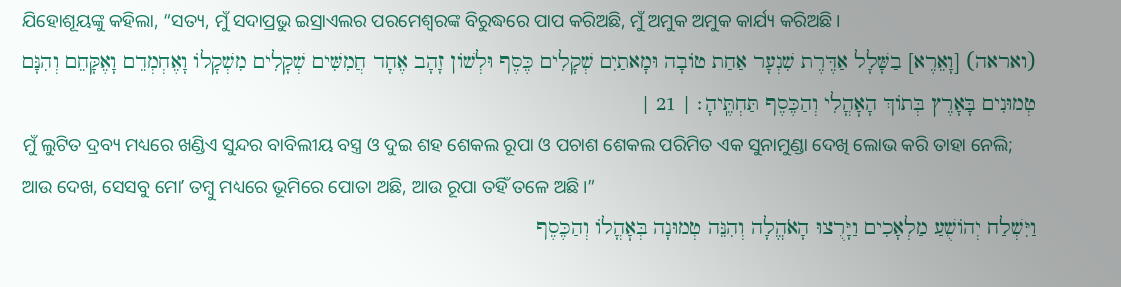ଯିହୋଶୂୟଙ୍କୁ କହିଲା, “ସତ୍ୟ, ମୁଁ ସଦାପ୍ରଭୁ ଇସ୍ରାଏଲର ପରମେଶ୍ୱରଙ୍କ ବିରୁଦ୍ଧରେ ପାପ କରିଅଛି, ମୁଁ ଅମୁକ ଅମୁକ କାର୍ଯ୍ୟ କରିଅଛି।
(ואראה) [וָאֵרֶא] בַשָּׁלָל אַדֶּרֶת שִׁנְעָר אַחַת טוֹבָה וּמָאתַיִם שְׁקָלִים כֶּסֶף וּלְשׁוֹן זָהָב אֶחָד חֲמִשִּׁים שְׁקָלִים מִשְׁקָלוֹ וָאֶחְמְדֵם וָאֶקָּחֵם וְהִנָּם טְמוּנִים בָּאָרֶץ בְּתוֹךְ הָאׇהֳלִי וְהַכֶּסֶף תַּחְתֶּֽיהָ׃ | 21 |
ମୁଁ ଲୁଟିତ ଦ୍ରବ୍ୟ ମଧ୍ୟରେ ଖଣ୍ଡିଏ ସୁନ୍ଦର ବାବିଲୀୟ ବସ୍ତ୍ର ଓ ଦୁଇ ଶହ ଶେକଲ ରୂପା ଓ ପଚାଶ ଶେକଲ ପରିମିତ ଏକ ସୁନାମୁଣ୍ଡା ଦେଖି ଲୋଭ କରି ତାହା ନେଲି; ଆଉ ଦେଖ, ସେସବୁ ମୋʼ ତମ୍ବୁ ମଧ୍ୟରେ ଭୂମିରେ ପୋତା ଅଛି, ଆଉ ରୂପା ତହିଁ ତଳେ ଅଛି।”
וַיִּשְׁלַח יְהוֹשֻׁעַ מַלְאָכִים וַיָּרֻצוּ הָאֹהֱלָה וְהִנֵּה טְמוּנָה בְּאׇהֳלוֹ וְהַכֶּסֶף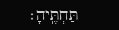תַּחְתֶּֽיהָ׃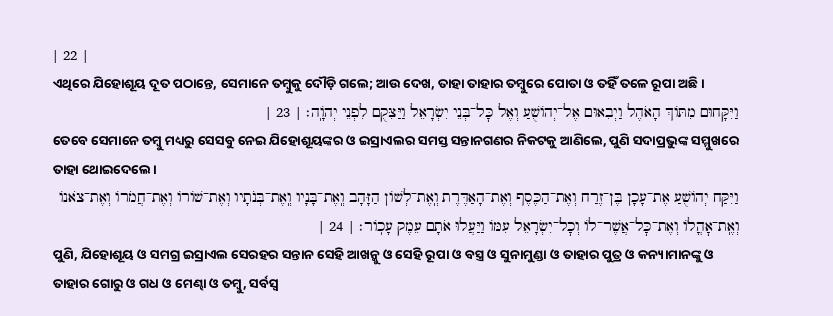| 22 |
ଏଥିରେ ଯିହୋଶୂୟ ଦୂତ ପଠାନ୍ତେ, ସେମାନେ ତମ୍ବୁକୁ ଦୌଡ଼ି ଗଲେ; ଆଉ ଦେଖ, ତାହା ତାହାର ତମ୍ବୁରେ ପୋତା ଓ ତହିଁ ତଳେ ରୂପା ଅଛି।
וַיִּקָּחוּם מִתּוֹךְ הָאֹהֶל וַיְבִאוּם אֶל־יְהוֹשֻׁעַ וְאֶל כׇּל־בְּנֵי יִשְׂרָאֵל וַיַּצִּקֻם לִפְנֵי יְהֹוָֽה׃ | 23 |
ତେବେ ସେମାନେ ତମ୍ବୁ ମଧ୍ୟରୁ ସେସବୁ ନେଇ ଯିହୋଶୂୟଙ୍କର ଓ ଇସ୍ରାଏଲର ସମସ୍ତ ସନ୍ତାନଗଣର ନିକଟକୁ ଆଣିଲେ, ପୁଣି ସଦାପ୍ରଭୁଙ୍କ ସମ୍ମୁଖରେ ତାହା ଥୋଇଦେଲେ।
וַיִּקַּח יְהוֹשֻׁעַ אֶת־עָכָן בֶּן־זֶרַח וְאֶת־הַכֶּסֶף וְאֶת־הָאַדֶּרֶת וְֽאֶת־לְשׁוֹן הַזָּהָב וְֽאֶת־בָּנָיו וְֽאֶת־בְּנֹתָיו וְאֶת־שׁוֹרוֹ וְאֶת־חֲמֹרוֹ וְאֶת־צֹאנוֹ וְאֶֽת־אׇהֳלוֹ וְאֶת־כׇּל־אֲשֶׁר־לוֹ וְכׇל־יִשְׂרָאֵל עִמּוֹ וַיַּעֲלוּ אֹתָם עֵמֶק עָכֽוֹר׃ | 24 |
ପୁଣି, ଯିହୋଶୂୟ ଓ ସମଗ୍ର ଇସ୍ରାଏଲ ସେରହର ସନ୍ତାନ ସେହି ଆଖନ୍କୁ ଓ ସେହି ରୂପା ଓ ବସ୍ତ୍ର ଓ ସୁନାମୁଣ୍ଡା ଓ ତାହାର ପୁତ୍ର ଓ କନ୍ୟାମାନଙ୍କୁ ଓ ତାହାର ଗୋରୁ ଓ ଗଧ ଓ ମେଣ୍ଢା ଓ ତମ୍ବୁ, ସର୍ବସ୍ୱ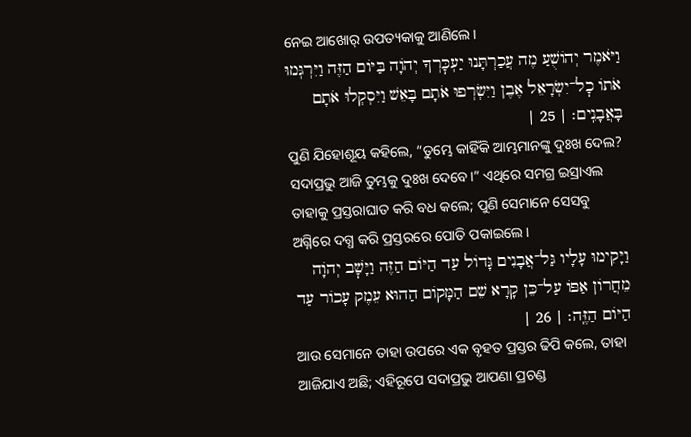ନେଇ ଆଖୋର୍ ଉପତ୍ୟକାକୁ ଆଣିଲେ।
וַיֹּאמֶר יְהוֹשֻׁעַ מֶה עֲכַרְתָּנוּ יַעְכׇּרְךָ יְהֹוָה בַּיּוֹם הַזֶּה וַיִּרְגְּמוּ אֹתוֹ כׇל־יִשְׂרָאֵל אֶבֶן וַיִּשְׂרְפוּ אֹתָם בָּאֵשׁ וַיִּסְקְלוּ אֹתָם בָּאֲבָנִֽים׃ | 25 |
ପୁଣି ଯିହୋଶୂୟ କହିଲେ, “ତୁମ୍ଭେ କାହିଁକି ଆମ୍ଭମାନଙ୍କୁ ଦୁଃଖ ଦେଲ? ସଦାପ୍ରଭୁ ଆଜି ତୁମ୍ଭକୁ ଦୁଃଖ ଦେବେ।” ଏଥିରେ ସମଗ୍ର ଇସ୍ରାଏଲ ତାହାକୁ ପ୍ରସ୍ତରାଘାତ କରି ବଧ କଲେ; ପୁଣି ସେମାନେ ସେସବୁ ଅଗ୍ନିରେ ଦଗ୍ଧ କରି ପ୍ରସ୍ତରରେ ପୋତି ପକାଇଲେ।
וַיָּקִימוּ עָלָיו גַּל־אֲבָנִים גָּדוֹל עַד הַיּוֹם הַזֶּה וַיָּשׇׁב יְהֹוָה מֵחֲרוֹן אַפּוֹ עַל־כֵּן קָרָא שֵׁם הַמָּקוֹם הַהוּא עֵמֶק עָכוֹר עַד הַיּוֹם הַזֶּֽה׃ | 26 |
ଆଉ ସେମାନେ ତାହା ଉପରେ ଏକ ବୃହତ ପ୍ରସ୍ତର ଢିପି କଲେ, ତାହା ଆଜିଯାଏ ଅଛି; ଏହିରୂପେ ସଦାପ୍ରଭୁ ଆପଣା ପ୍ରଚଣ୍ଡ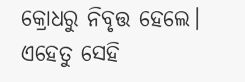କ୍ରୋଧରୁ ନିବୃତ୍ତ ହେଲେ। ଏହେତୁ ସେହି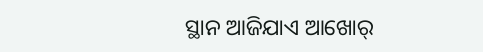ସ୍ଥାନ ଆଜିଯାଏ ଆଖୋର୍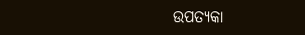ଉପତ୍ୟକା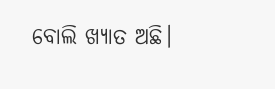ବୋଲି ଖ୍ୟାତ ଅଛି।